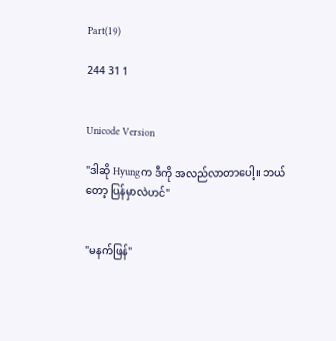Part(19)

244 31 1


Unicode Version

"ဒါဆို Hyungက ဒီကို အလည်လာတာပေါ့။ ဘယ်တော့ ပြန်မှာလဲဟင်"


"မနက်ဖြန်"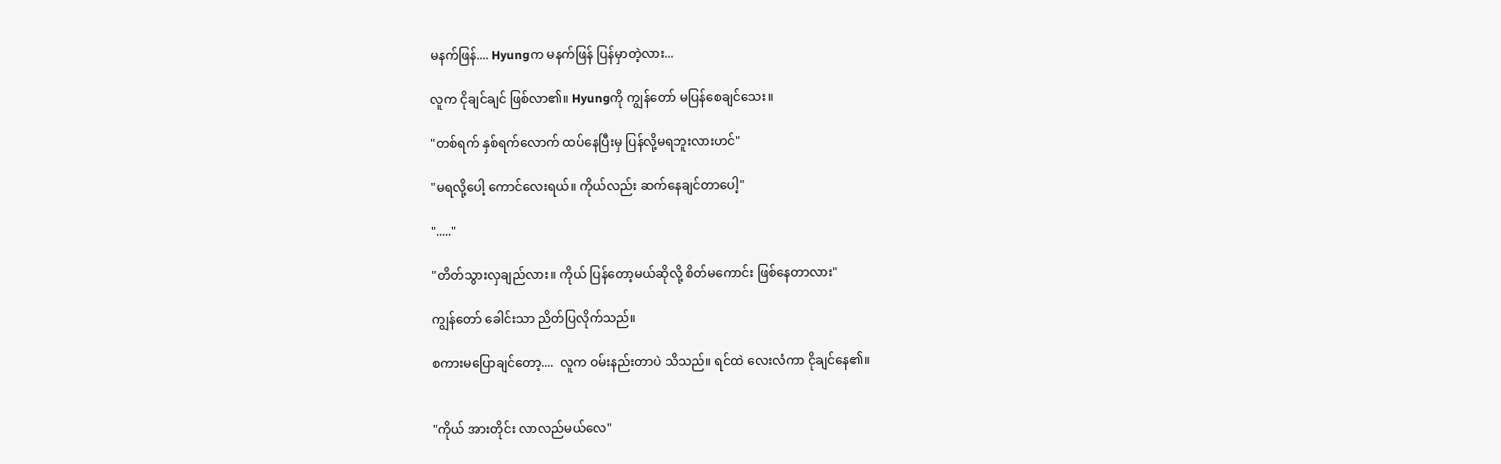မနက်ဖြန်.... Hyungက မနက်ဖြန် ပြန်မှာတဲ့လား...

လူက ငိုချင်ချင် ဖြစ်လာ၏။ Hyungကို ကျွန်တော် မပြန်စေချင်သေး။

"တစ်ရက် နှစ်ရက်လောက် ထပ်နေပြီးမှ ပြန်လို့မရဘူးလားဟင်"

"မရလို့ပေါ့ ကောင်လေးရယ်။ ကိုယ်လည်း ဆက်နေချင်တာပေါ့"

"....."

"တိတ်သွားလှချည်လား။ ကိုယ် ပြန်တော့မယ်ဆိုလို့ စိတ်မကောင်း ဖြစ်နေတာလား"

ကျွန်တော် ခေါင်းသာ ညိတ်ပြလိုက်သည်။

စကားမပြောချင်တော့....  လူက ဝမ်းနည်းတာပဲ သိသည်။ ရင်ထဲ လေးလံကာ ငိုချင်နေ၏။


"ကိုယ် အားတိုင်း လာလည်မယ်လေ"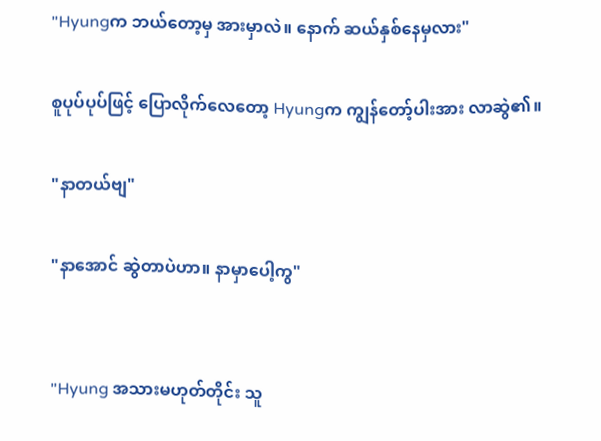"Hyungက ဘယ်တော့မှ အားမှာလဲ။ နောက် ဆယ်နှစ်နေမှလား"

စူပုပ်ပုပ်ဖြင့် ပြောလိုက်လေတော့ Hyungက ကျွန်တော့်ပါးအား လာဆွဲ၏။

"နာတယ်ဗျ"

"နာအောင် ဆွဲတာပဲဟာ။ နာမှာပေါ့ကွ"


"Hyung အသားမဟုတ်တိုင်း သူ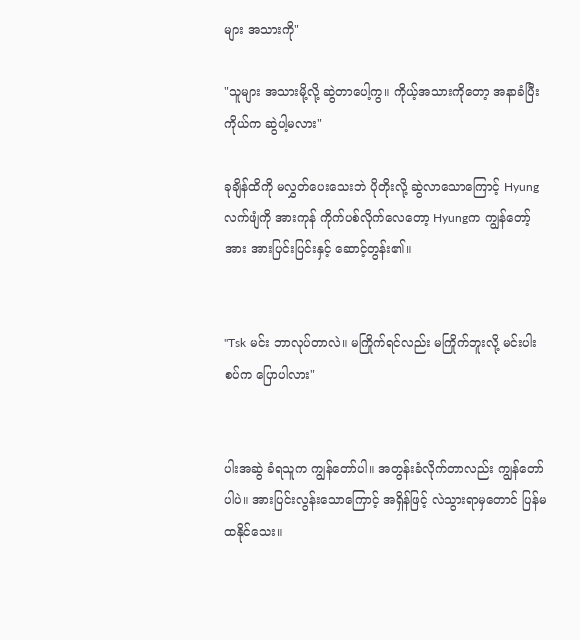များ အသားကို"

"သူများ အသားမို့လို့ ဆွဲတာပေါ့ကွ။ ကိုယ့်အသားကိုတော့ အနာခံပြီး ကိုယ်က ဆွဲပါ့မလား"

ခုချိန်ထိကို မလွှတ်ပေးသေးဘဲ ပိုတိုးလို့ ဆွဲလာသောကြောင့် Hyungလက်ဖျံကို အားကုန် ကိုက်ပစ်လိုက်လေတော့ Hyungက ကျွန်တော့်အား အားပြင်းပြင်းနှင့် ဆောင့်တွန်း၏။


"Tsk မင်း ဘာလုပ်တာလဲ။ မကြိုက်ရင်လည်း မကြိုက်ဘူးလို့ မင်းပါးစပ်က ပြောပါလား"


ပါးအဆွဲ ခံရသူက ကျွန်တော်ပါ။ အတွန်းခံလိုက်တာလည်း ကျွန်တော်ပါပဲ။ အားပြင်းလွန်းသောကြောင့် အရှိန်ဖြင့် လဲသွားရာမှတောင် ပြန်မထနိုင်သေး။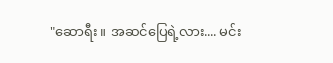"ဆောရီး။ အဆင်ပြေရဲ့လား.... မင်း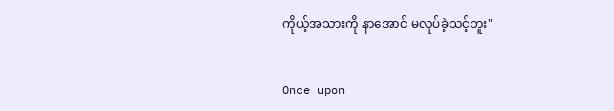ကိုယ့်အသားကို နာအောင် မလုပ်ခဲ့သင့်ဘူး"


Once upon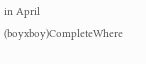in April (boyxboy)CompleteWhere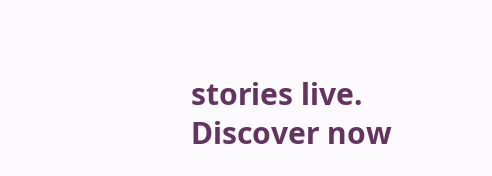stories live. Discover now